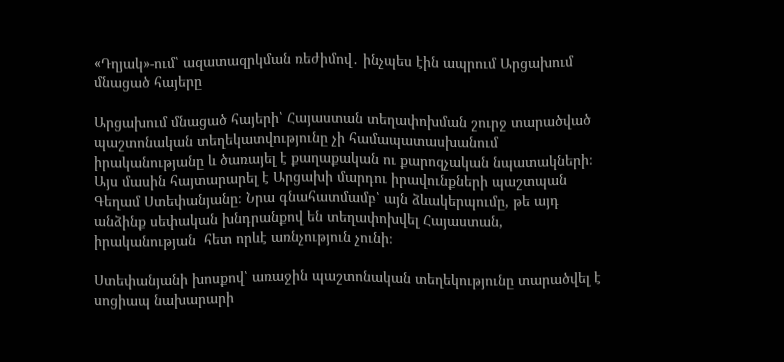«Դղյակ»-ում՝ ազատազրկման ռեժիմով․ ինչպես էին ապրում Արցախում մնացած հայերը

Արցախում մնացած հայերի՝ Հայաստան տեղափոխման շուրջ տարածված պաշտոնական տեղեկատվությունը չի համապատասխանում իրականությանը և ծառայել է քաղաքական ու քարոզչական նպատակների։ Այս մասին հայտարարել է Արցախի մարդու իրավունքների պաշտպան Գեղամ Ստեփանյանը։ Նրա գնահատմամբ՝ այն ձևակերպումը, թե այդ անձինք սեփական խնդրանքով են տեղափոխվել Հայաստան, իրականության  հետ որևէ առնչություն չունի։

Ստեփանյանի խոսքով՝ առաջին պաշտոնական տեղեկությունը տարածվել է սոցիապ նախարարի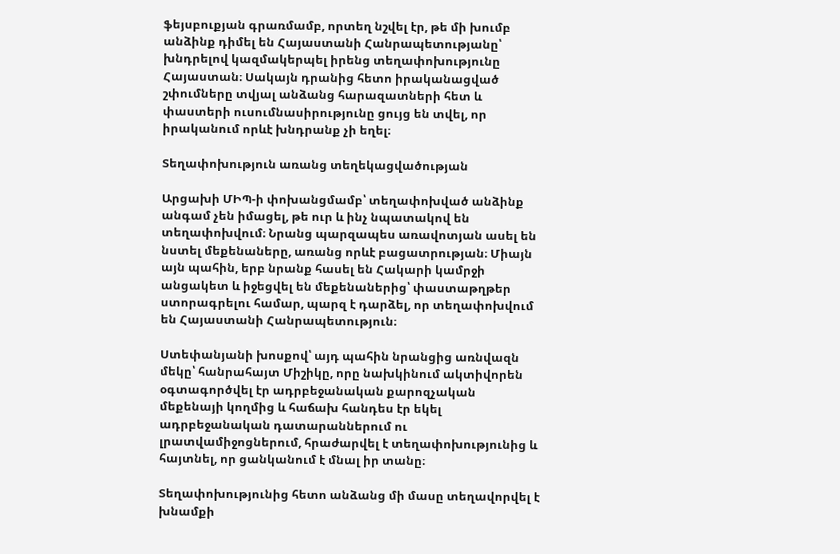ֆեյսբուքյան գրառմամբ, որտեղ նշվել էր, թե մի խումբ անձինք դիմել են Հայաստանի Հանրապետությանը՝ խնդրելով կազմակերպել իրենց տեղափոխությունը Հայաստան։ Սակայն դրանից հետո իրականացված շփումները տվյալ անձանց հարազատների հետ և փաստերի ուսումնասիրությունը ցույց են տվել, որ իրականում որևէ խնդրանք չի եղել։

Տեղափոխություն առանց տեղեկացվածության

Արցախի ՄԻՊ-ի փոխանցմամբ՝ տեղափոխված անձինք անգամ չեն իմացել, թե ուր և ինչ նպատակով են տեղափոխվում։ Նրանց պարզապես առավոտյան ասել են նստել մեքենաները, առանց որևէ բացատրության։ Միայն այն պահին, երբ նրանք հասել են Հակարի կամրջի անցակետ և իջեցվել են մեքենաներից՝ փաստաթղթեր ստորագրելու համար, պարզ է դարձել, որ տեղափոխվում են Հայաստանի Հանրապետություն։

Ստեփանյանի խոսքով՝ այդ պահին նրանցից առնվազն մեկը՝ հանրահայտ Միշիկը, որը նախկինում ակտիվորեն օգտագործվել էր ադրբեջանական քարոզչական մեքենայի կողմից և հաճախ հանդես էր եկել ադրբեջանական դատարաններում ու լրատվամիջոցներում, հրաժարվել է տեղափոխությունից և հայտնել, որ ցանկանում է մնալ իր տանը։

Տեղափոխությունից հետո անձանց մի մասը տեղավորվել է խնամքի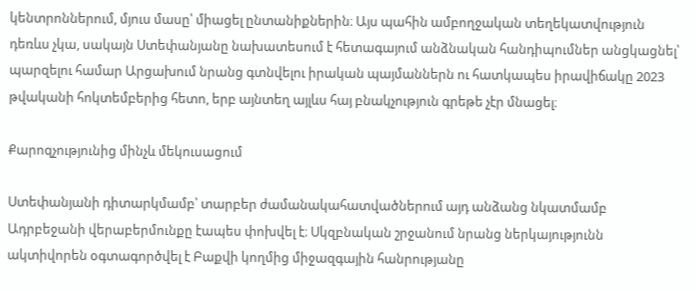կենտրոններում, մյուս մասը՝ միացել ընտանիքներին։ Այս պահին ամբողջական տեղեկատվություն դեռևս չկա, սակայն Ստեփանյանը նախատեսում է հետագայում անձնական հանդիպումներ անցկացնել՝ պարզելու համար Արցախում նրանց գտնվելու իրական պայմաններն ու հատկապես իրավիճակը 2023 թվականի հոկտեմբերից հետո, երբ այնտեղ այլևս հայ բնակչություն գրեթե չէր մնացել։

Քարոզչությունից մինչև մեկուսացում

Ստեփանյանի դիտարկմամբ՝ տարբեր ժամանակահատվածներում այդ անձանց նկատմամբ Ադրբեջանի վերաբերմունքը էապես փոխվել է։ Սկզբնական շրջանում նրանց ներկայությունն ակտիվորեն օգտագործվել է Բաքվի կողմից միջազգային հանրությանը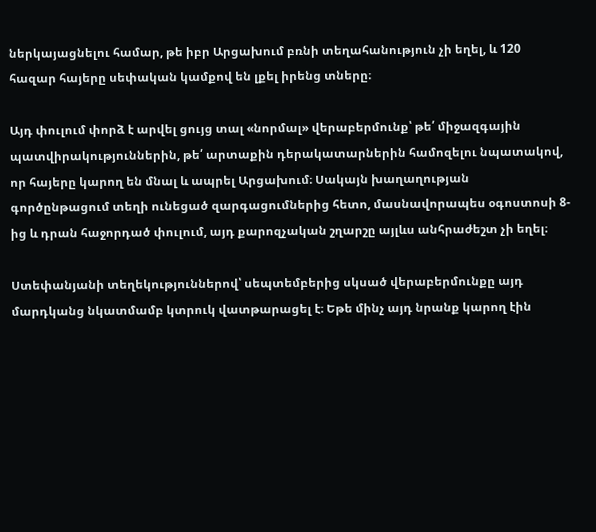ներկայացնելու համար, թե իբր Արցախում բռնի տեղահանություն չի եղել, և 120 հազար հայերը սեփական կամքով են լքել իրենց տները։

Այդ փուլում փորձ է արվել ցույց տալ «նորմալ» վերաբերմունք՝ թե՛ միջազգային պատվիրակություններին, թե՛ արտաքին դերակատարներին համոզելու նպատակով, որ հայերը կարող են մնալ և ապրել Արցախում։ Սակայն խաղաղության գործընթացում տեղի ունեցած զարգացումներից հետո, մասնավորապես օգոստոսի 8-ից և դրան հաջորդած փուլում, այդ քարոզչական շղարշը այլևս անհրաժեշտ չի եղել։

Ստեփանյանի տեղեկություններով՝ սեպտեմբերից սկսած վերաբերմունքը այդ մարդկանց նկատմամբ կտրուկ վատթարացել է։ Եթե մինչ այդ նրանք կարող էին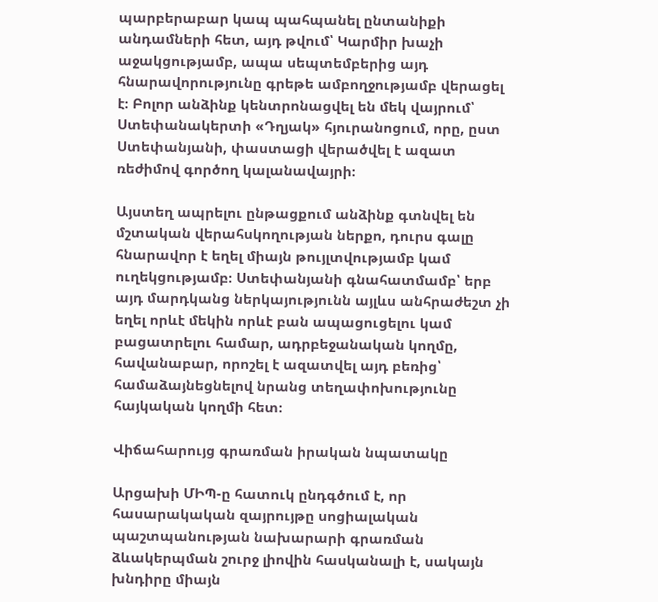պարբերաբար կապ պահպանել ընտանիքի անդամների հետ, այդ թվում՝ Կարմիր խաչի աջակցությամբ, ապա սեպտեմբերից այդ հնարավորությունը գրեթե ամբողջությամբ վերացել է։ Բոլոր անձինք կենտրոնացվել են մեկ վայրում՝ Ստեփանակերտի «Դղյակ» հյուրանոցում, որը, ըստ Ստեփանյանի, փաստացի վերածվել է ազատ ռեժիմով գործող կալանավայրի։

Այստեղ ապրելու ընթացքում անձինք գտնվել են մշտական վերահսկողության ներքո, դուրս գալը հնարավոր է եղել միայն թույլտվությամբ կամ ուղեկցությամբ։ Ստեփանյանի գնահատմամբ՝ երբ այդ մարդկանց ներկայությունն այլևս անհրաժեշտ չի եղել որևէ մեկին որևէ բան ապացուցելու կամ բացատրելու համար, ադրբեջանական կողմը, հավանաբար, որոշել է ազատվել այդ բեռից՝ համաձայնեցնելով նրանց տեղափոխությունը հայկական կողմի հետ։

Վիճահարույց գրառման իրական նպատակը

Արցախի ՄԻՊ-ը հատուկ ընդգծում է, որ հասարակական զայրույթը սոցիալական պաշտպանության նախարարի գրառման ձևակերպման շուրջ լիովին հասկանալի է, սակայն խնդիրը միայն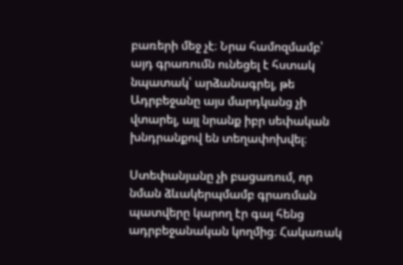բառերի մեջ չէ։ Նրա համոզմամբ՝ այդ գրառումն ունեցել է հստակ նպատակ՝ արձանագրել, թե Ադրբեջանը այս մարդկանց չի վտարել, այլ նրանք իբր սեփական խնդրանքով են տեղափոխվել։

Ստեփանյանը չի բացառում, որ նման ձևակերպմամբ գրառման պատվերը կարող էր գալ հենց ադրբեջանական կողմից։ Հակառակ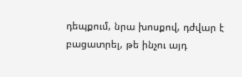դեպքում, նրա խոսքով, դժվար է բացատրել, թե ինչու այդ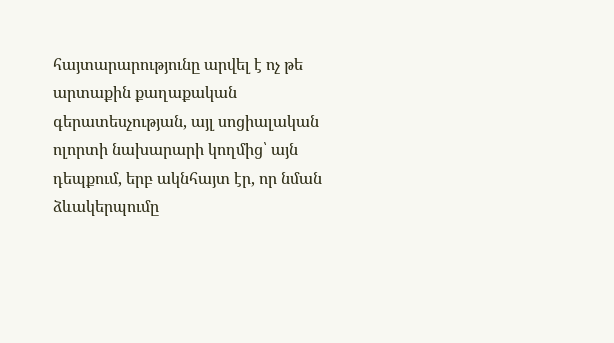հայտարարությունը արվել է ոչ թե արտաքին քաղաքական գերատեսչության, այլ սոցիալական ոլորտի նախարարի կողմից՝ այն դեպքում, երբ ակնհայտ էր, որ նման ձևակերպումը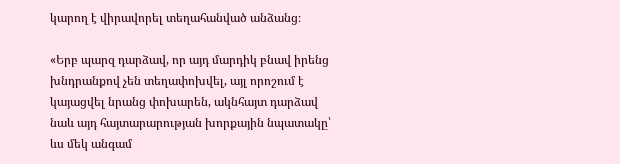կարող է վիրավորել տեղահանված անձանց։

«Երբ պարզ դարձավ, որ այդ մարդիկ բնավ իրենց խնդրանքով չեն տեղափոխվել, այլ որոշում է կայացվել նրանց փոխարեն, ակնհայտ դարձավ նաև այդ հայտարարության խորքային նպատակը՝ ևս մեկ անգամ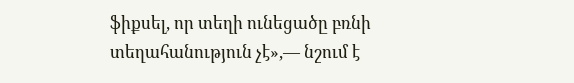ֆիքսել, որ տեղի ունեցածը բռնի տեղահանություն չէ»,— նշում է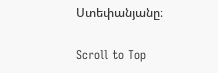Ստեփանյանը։

Scroll to Top